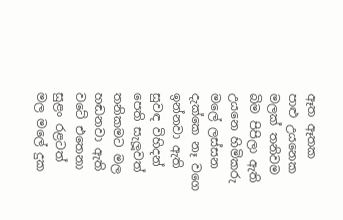ඈත ඈතක
පාළු උයනෙක
මලක් තනිවම
බිම පිපිලා ඇති
උයනෙ හිමිකරු
මලේ ලස්සන
දැක්කෙ නෑ වගෙ
ඉන්නවා ඇති
සුවඳ විහිදන්
පෙති සැලූවත්
තනිකමට මල
හඬනවා ඇති
වටේ එතෙනා
සුළං රළටත්
මල මලේ දුක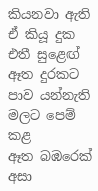කියනවා ඇති
ඒ කියූ දුක
එතී සුළෙඟ්
ඈත දුරකට
පාව යන්නැති
මලට පෙම් කළ
ඈත බඹරෙක්
අසා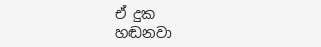ඒ දුක
හඬනවා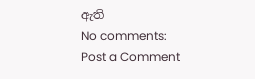ඇති
No comments:
Post a Comment